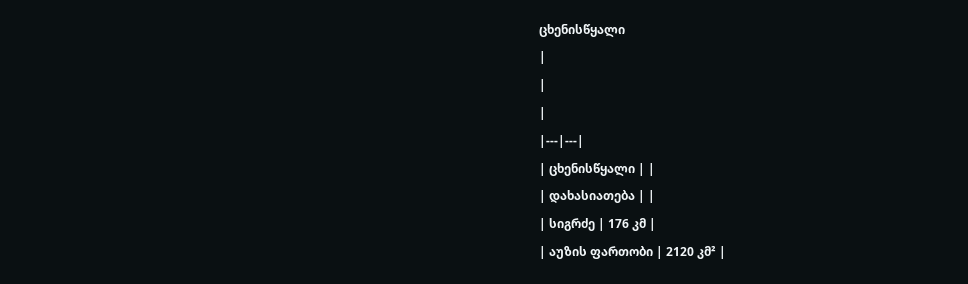ცხენისწყალი
|
|
|
|---|---|
| ცხენისწყალი | |
| დახასიათება | |
| სიგრძე | 176 კმ |
| აუზის ფართობი | 2120 კმ² |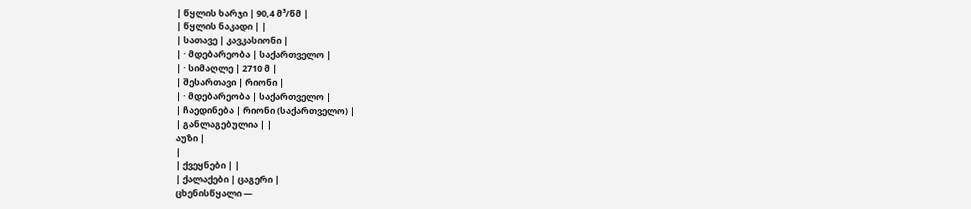| წყლის ხარჯი | 90,4 მ³/წმ |
| წყლის ნაკადი | |
| სათავე | კავკასიონი |
| · მდებარეობა | საქართველო |
| · სიმაღლე | 2710 მ |
| შესართავი | რიონი |
| · მდებარეობა | საქართველო |
| ჩაედინება | რიონი (საქართველო) |
| განლაგებულია | |
აუზი |
|
| ქვეყნები | |
| ქალაქები | ცაგერი |
ცხენისწყალი —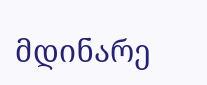მდინარე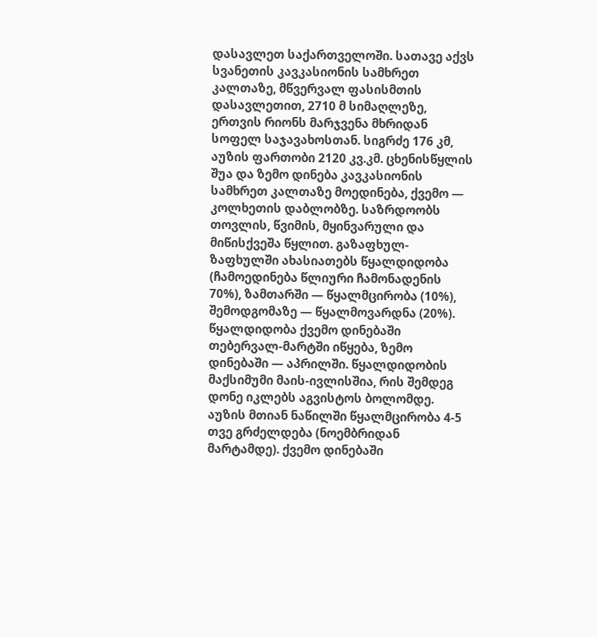დასავლეთ საქართველოში. სათავე აქვს სვანეთის კავკასიონის სამხრეთ კალთაზე, მწვერვალ ფასისმთის დასავლეთით, 2710 მ სიმაღლეზე, ერთვის რიონს მარჯვენა მხრიდან სოფელ საჯავახოსთან. სიგრძე 176 კმ, აუზის ფართობი 2120 კვ.კმ. ცხენისწყლის შუა და ზემო დინება კავკასიონის სამხრეთ კალთაზე მოედინება, ქვემო — კოლხეთის დაბლობზე. საზრდოობს თოვლის, წვიმის, მყინვარული და მიწისქვეშა წყლით. გაზაფხულ-ზაფხულში ახასიათებს წყალდიდობა (ჩამოედინება წლიური ჩამონადენის 70%), ზამთარში — წყალმცირობა (10%), შემოდგომაზე — წყალმოვარდნა (20%).
წყალდიდობა ქვემო დინებაში თებერვალ-მარტში იწყება, ზემო დინებაში — აპრილში. წყალდიდობის მაქსიმუმი მაის-ივლისშია, რის შემდეგ დონე იკლებს აგვისტოს ბოლომდე. აუზის მთიან ნაწილში წყალმცირობა 4-5 თვე გრძელდება (ნოემბრიდან მარტამდე). ქვემო დინებაში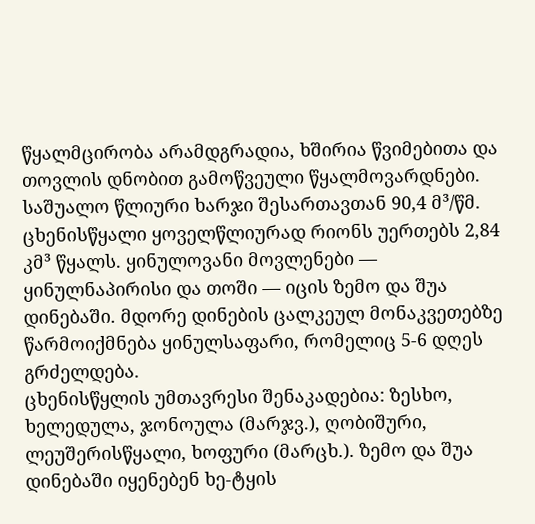წყალმცირობა არამდგრადია, ხშირია წვიმებითა და თოვლის დნობით გამოწვეული წყალმოვარდნები. საშუალო წლიური ხარჯი შესართავთან 90,4 მ³/წმ. ცხენისწყალი ყოველწლიურად რიონს უერთებს 2,84 კმ³ წყალს. ყინულოვანი მოვლენები — ყინულნაპირისი და თოში — იცის ზემო და შუა დინებაში. მდორე დინების ცალკეულ მონაკვეთებზე წარმოიქმნება ყინულსაფარი, რომელიც 5-6 დღეს გრძელდება.
ცხენისწყლის უმთავრესი შენაკადებია: ზესხო, ხელედულა, ჯონოულა (მარჯვ.), ღობიშური, ლეუშერისწყალი, ხოფური (მარცხ.). ზემო და შუა დინებაში იყენებენ ხე-ტყის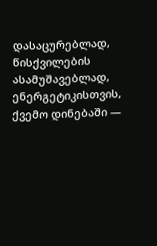დასაცურებლად, წისქვილების ასამუშავებლად, ენერგეტიკისთვის, ქვემო დინებაში —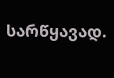სარწყავად.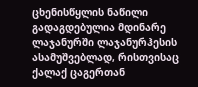ცხენისწყლის ნაწილი გადაგდებულია მდინარე ლაჯანურში ლაჯანურჰესის ასამუშვებლად, რისთვისაც ქალაქ ცაგერთან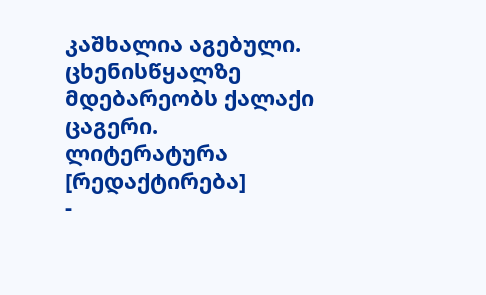კაშხალია აგებული.
ცხენისწყალზე მდებარეობს ქალაქი ცაგერი.
ლიტერატურა [რედაქტირება]
-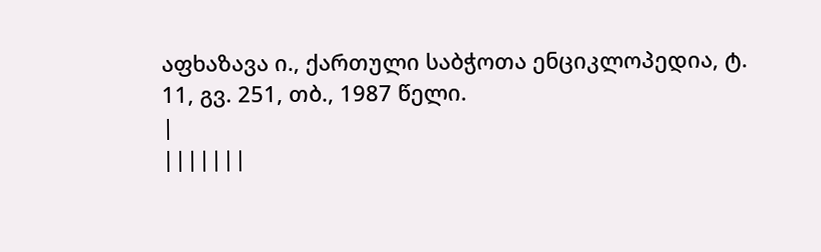აფხაზავა ი., ქართული საბჭოთა ენციკლოპედია, ტ. 11, გვ. 251, თბ., 1987 წელი.
|
|||||||